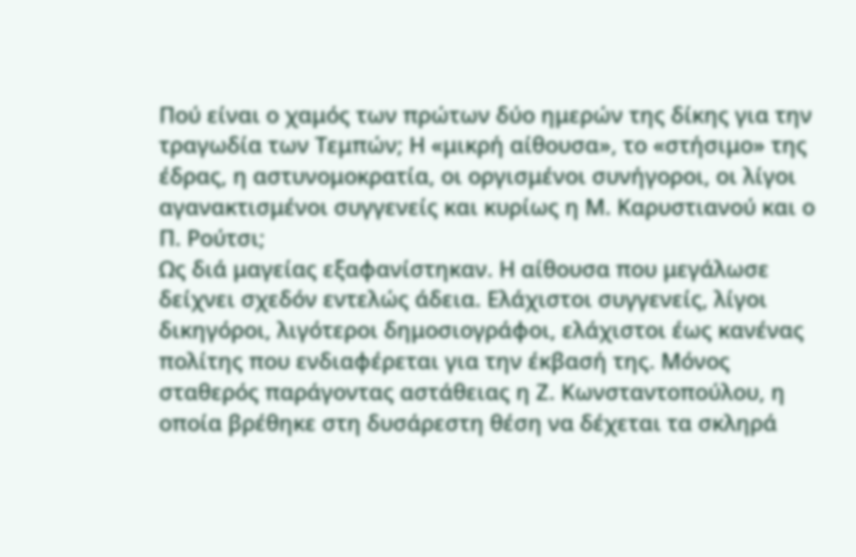Πού είναι ο χαμός των πρώτων δύο ημερών της δίκης για την τραγωδία των Τεμπών; Η «μικρή αίθουσα», το «στήσιμο» της έδρας, η αστυνομοκρατία, οι οργισμένοι συνήγοροι, οι λίγοι αγανακτισμένοι συγγενείς και κυρίως η Μ. Καρυστιανού και ο Π. Ρούτσι;
Ως διά μαγείας εξαφανίστηκαν. Η αίθουσα που μεγάλωσε δείχνει σχεδόν εντελώς άδεια. Ελάχιστοι συγγενείς, λίγοι δικηγόροι, λιγότεροι δημοσιογράφοι, ελάχιστοι έως κανένας πολίτης που ενδιαφέρεται για την έκβασή της. Μόνος σταθερός παράγοντας αστάθειας η Ζ. Κωνσταντοπούλου, η οποία βρέθηκε στη δυσάρεστη θέση να δέχεται τα σκληρά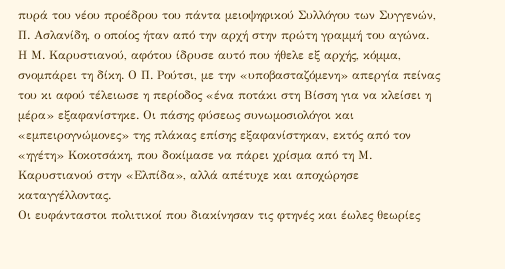πυρά του νέου προέδρου του πάντα μειοψηφικού Συλλόγου των Συγγενών, Π. Ασλανίδη, ο οποίος ήταν από την αρχή στην πρώτη γραμμή του αγώνα.
Η Μ. Καρυστιανού, αφότου ίδρυσε αυτό που ήθελε εξ αρχής, κόμμα, σνομπάρει τη δίκη. Ο Π. Ρούτσι, με την «υποβασταζόμενη» απεργία πείνας του κι αφού τέλειωσε η περίοδος «ένα ποτάκι στη Βίσση για να κλείσει η μέρα» εξαφανίστηκε. Οι πάσης φύσεως συνωμοσιολόγοι και «εμπειρογνώμονες» της πλάκας επίσης εξαφανίστηκαν, εκτός από τον «ηγέτη» Κοκοτσάκη, που δοκίμασε να πάρει χρίσμα από τη Μ. Καρυστιανού στην «Ελπίδα», αλλά απέτυχε και αποχώρησε καταγγέλλοντας.
Οι ευφάνταστοι πολιτικοί που διακίνησαν τις φτηνές και έωλες θεωρίες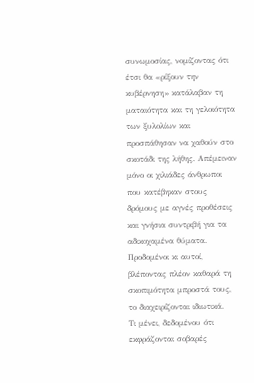συνωμοσίας, νομίζοντας ότι έτσι θα «ρίξουν την κυβέρνηση» κατάλαβαν τη ματαιότητα και τη γελοιότητα των ξυλολίων και προσπάθησαν να χαθούν στο σκοτάδι της λήθης. Απέμειναν μόνο οι χιλιάδες άνθρωποι που κατέβηκαν στους δρόμους με αγνές προθέσεις και γνήσια συντριβή για τα αδικοχαμένα θύματα. Προδομένοι κι αυτοί, βλέποντας πλέον καθαρά τη σκοπιμότητα μπροστά τους, το διαχειρίζονται ιδιωτικά.
Τι μένει, δεδομένου ότι εκφράζονται σοβαρές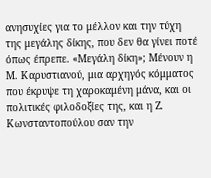ανησυχίες για το μέλλον και την τύχη της μεγάλης δίκης, που δεν θα γίνει ποτέ όπως έπρεπε. «Μεγάλη δίκη»; Μένουν η Μ. Καρυστιανού, μια αρχηγός κόμματος που έκρυψε τη χαροκαμένη μάνα, και οι πολιτικές φιλοδοξίες της, και η Ζ. Κωνσταντοπούλου σαν την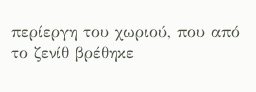περίεργη του χωριού, που από το ζενίθ βρέθηκε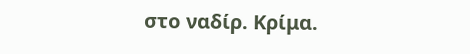στο ναδίρ. Κρίμα.